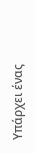Υπάρχει ένας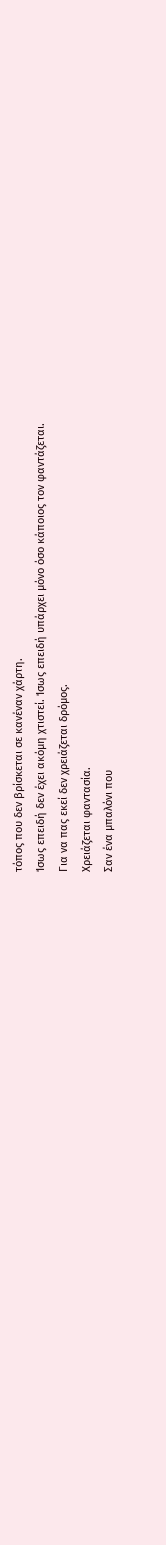τόπος που δεν βρίσκεται σε κανέναν χάρτη.
Ίσως επειδή δεν έχει ακόμη χτιστεί. Ίσως επειδή υπάρχει μόνο όσο κάποιος τον φαντάζεται.
Για να πας εκεί δεν χρειάζεται δρόμος.
Χρειάζεται φαντασία.
Σαν ένα μπαλόνι που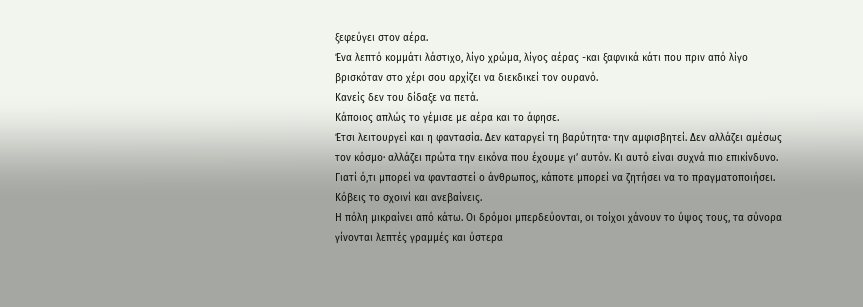ξεφεύγει στον αέρα.
Ένα λεπτό κομμάτι λάστιχο, λίγο χρώμα, λίγος αέρας -και ξαφνικά κάτι που πριν από λίγο βρισκόταν στο χέρι σου αρχίζει να διεκδικεί τον ουρανό.
Κανείς δεν του δίδαξε να πετά.
Κάποιος απλώς το γέμισε με αέρα και το άφησε.
Έτσι λειτουργεί και η φαντασία. Δεν καταργεί τη βαρύτητα· την αμφισβητεί. Δεν αλλάζει αμέσως τον κόσμο· αλλάζει πρώτα την εικόνα που έχουμε γι’ αυτόν. Κι αυτό είναι συχνά πιο επικίνδυνο.
Γιατί ό,τι μπορεί να φανταστεί ο άνθρωπος, κάποτε μπορεί να ζητήσει να το πραγματοποιήσει.
Κόβεις το σχοινί και ανεβαίνεις.
Η πόλη μικραίνει από κάτω. Οι δρόμοι μπερδεύονται, οι τοίχοι χάνουν το ύψος τους, τα σύνορα γίνονται λεπτές γραμμές και ύστερα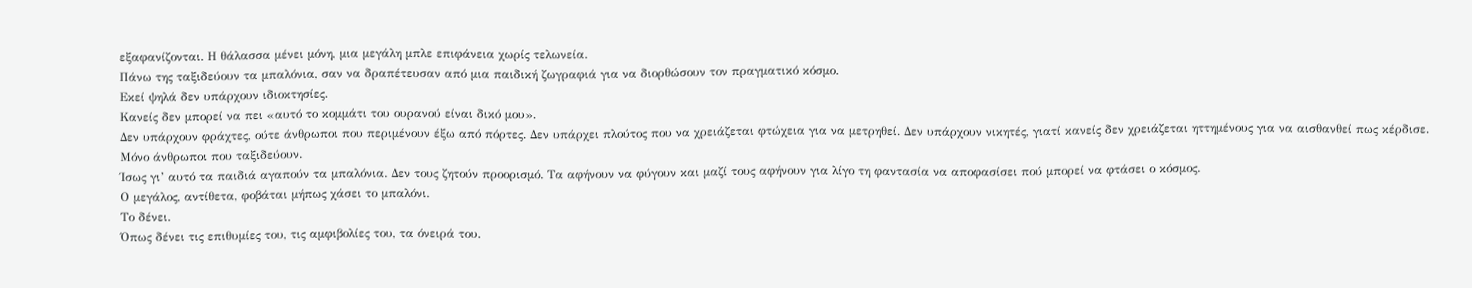εξαφανίζονται. Η θάλασσα μένει μόνη, μια μεγάλη μπλε επιφάνεια χωρίς τελωνεία.
Πάνω της ταξιδεύουν τα μπαλόνια, σαν να δραπέτευσαν από μια παιδική ζωγραφιά για να διορθώσουν τον πραγματικό κόσμο.
Εκεί ψηλά δεν υπάρχουν ιδιοκτησίες.
Κανείς δεν μπορεί να πει «αυτό το κομμάτι του ουρανού είναι δικό μου».
Δεν υπάρχουν φράχτες, ούτε άνθρωποι που περιμένουν έξω από πόρτες. Δεν υπάρχει πλούτος που να χρειάζεται φτώχεια για να μετρηθεί. Δεν υπάρχουν νικητές, γιατί κανείς δεν χρειάζεται ηττημένους για να αισθανθεί πως κέρδισε.
Μόνο άνθρωποι που ταξιδεύουν.
Ίσως γι’ αυτό τα παιδιά αγαπούν τα μπαλόνια. Δεν τους ζητούν προορισμό. Τα αφήνουν να φύγουν και μαζί τους αφήνουν για λίγο τη φαντασία να αποφασίσει πού μπορεί να φτάσει ο κόσμος.
Ο μεγάλος, αντίθετα, φοβάται μήπως χάσει το μπαλόνι.
Το δένει.
Όπως δένει τις επιθυμίες του, τις αμφιβολίες του, τα όνειρά του.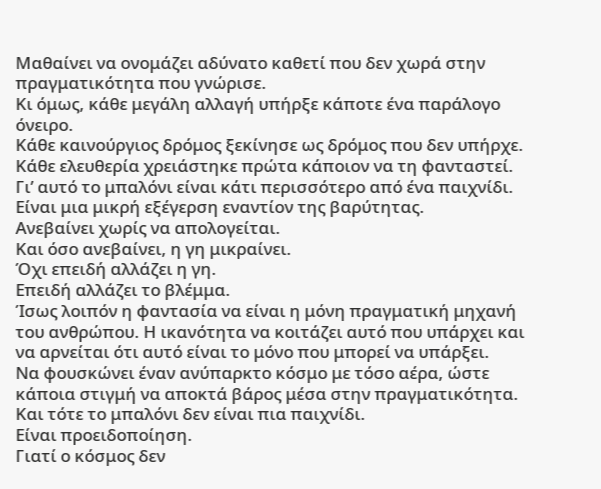Μαθαίνει να ονομάζει αδύνατο καθετί που δεν χωρά στην πραγματικότητα που γνώρισε.
Κι όμως, κάθε μεγάλη αλλαγή υπήρξε κάποτε ένα παράλογο όνειρο.
Κάθε καινούργιος δρόμος ξεκίνησε ως δρόμος που δεν υπήρχε.
Κάθε ελευθερία χρειάστηκε πρώτα κάποιον να τη φανταστεί.
Γι’ αυτό το μπαλόνι είναι κάτι περισσότερο από ένα παιχνίδι. Είναι μια μικρή εξέγερση εναντίον της βαρύτητας.
Ανεβαίνει χωρίς να απολογείται.
Και όσο ανεβαίνει, η γη μικραίνει.
Όχι επειδή αλλάζει η γη.
Επειδή αλλάζει το βλέμμα.
Ίσως λοιπόν η φαντασία να είναι η μόνη πραγματική μηχανή του ανθρώπου. Η ικανότητα να κοιτάζει αυτό που υπάρχει και να αρνείται ότι αυτό είναι το μόνο που μπορεί να υπάρξει.
Να φουσκώνει έναν ανύπαρκτο κόσμο με τόσο αέρα, ώστε κάποια στιγμή να αποκτά βάρος μέσα στην πραγματικότητα.
Και τότε το μπαλόνι δεν είναι πια παιχνίδι.
Είναι προειδοποίηση.
Γιατί ο κόσμος δεν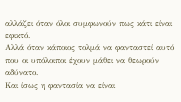αλλάζει όταν όλοι συμφωνούν πως κάτι είναι εφικτό.
Αλλά όταν κάποιος τολμά να φανταστεί αυτό που οι υπόλοιποι έχουν μάθει να θεωρούν αδύνατο.
Και ίσως η φαντασία να είναι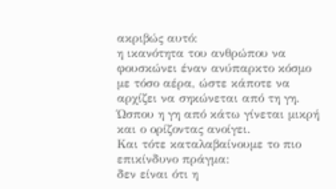ακριβώς αυτό:
η ικανότητα του ανθρώπου να φουσκώνει έναν ανύπαρκτο κόσμο με τόσο αέρα, ώστε κάποτε να αρχίζει να σηκώνεται από τη γη.
Ώσπου η γη από κάτω γίνεται μικρή και ο ορίζοντας ανοίγει.
Και τότε καταλαβαίνουμε το πιο επικίνδυνο πράγμα:
δεν είναι ότι η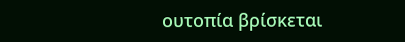ουτοπία βρίσκεται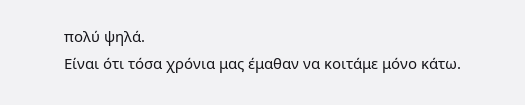πολύ ψηλά.
Είναι ότι τόσα χρόνια μας έμαθαν να κοιτάμε μόνο κάτω.